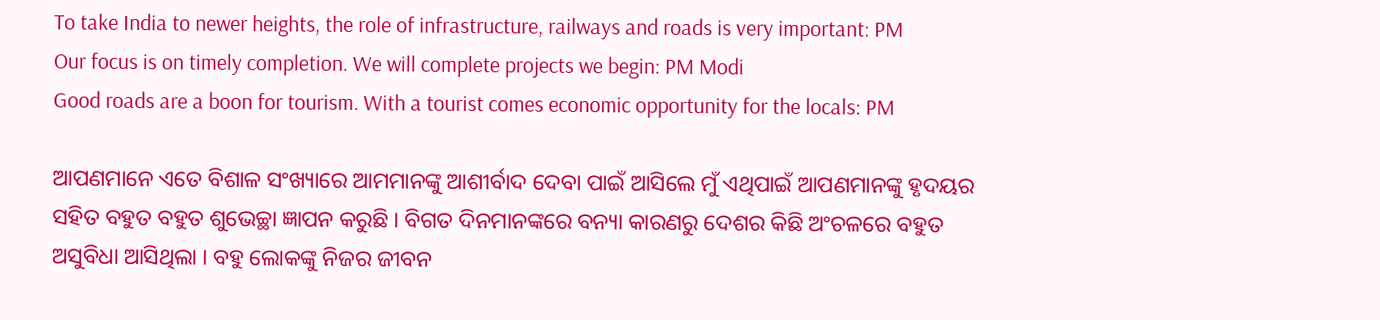To take India to newer heights, the role of infrastructure, railways and roads is very important: PM
Our focus is on timely completion. We will complete projects we begin: PM Modi
Good roads are a boon for tourism. With a tourist comes economic opportunity for the locals: PM

ଆପଣମାନେ ଏତେ ବିଶାଳ ସଂଖ୍ୟାରେ ଆମମାନଙ୍କୁ ଆଶୀର୍ବାଦ ଦେବା ପାଇଁ ଆସିଲେ ମୁଁ ଏଥିପାଇଁ ଆପଣମାନଙ୍କୁ ହୃଦୟର ସହିତ ବହୁତ ବହୁତ ଶୁଭେଚ୍ଛା ଜ୍ଞାପନ କରୁଛି । ବିଗତ ଦିନମାନଙ୍କରେ ବନ୍ୟା କାରଣରୁ ଦେଶର କିଛି ଅଂଚଳରେ ବହୁତ ଅସୁବିଧା ଆସିଥିଲା । ବହୁ ଲୋକଙ୍କୁ ନିଜର ଜୀବନ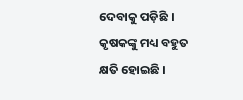ଦେବାକୁ ପଡ଼ିଛି । କୃଷକଙ୍କୁ ମଧ୍ୟ ବହୁତ କ୍ଷତି ହୋଇଛି ।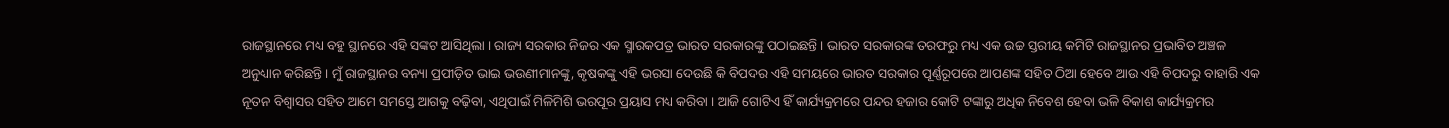ରାଜସ୍ଥାନରେ ମଧ୍ୟ ବହୁ ସ୍ଥାନରେ ଏହି ସଙ୍କଟ ଆସିଥିଲା । ରାଜ୍ୟ ସରକାର ନିଜର ଏକ ସ୍ମାରକପତ୍ର ଭାରତ ସରକାରଙ୍କୁ ପଠାଇଛନ୍ତି । ଭାରତ ସରକାରଙ୍କ ତରଫରୁ ମଧ୍ୟ ଏକ ଉଚ୍ଚ ସ୍ତରୀୟ କମିଟି ରାଜସ୍ଥାନର ପ୍ରଭାବିତ ଅଞ୍ଚଳ ଅନୁଧ୍ୟାନ କରିଛନ୍ତି । ମୁଁ ରାଜସ୍ଥାନର ବନ୍ୟା ପ୍ରପୀଡ଼ିତ ଭାଇ ଭଉଣୀମାନଙ୍କୁ, କୃଷକଙ୍କୁ ଏହି ଭରସା ଦେଉଛି କି ବିପଦର ଏହି ସମୟରେ ଭାରତ ସରକାର ପୂର୍ଣ୍ଣରୂପରେ ଆପଣଙ୍କ ସହିତ ଠିଆ ହେବେ ଆଉ ଏହି ବିପଦରୁ ବାହାରି ଏକ ନୂତନ ବିଶ୍ୱାସର ସହିତ ଆମେ ସମସ୍ତେ ଆଗକୁ ବଢ଼ିବା, ଏଥିପାଇଁ ମିଳିମିଶି ଭରପୂର ପ୍ରୟାସ ମଧ୍ୟ କରିବା । ଆଜି ଗୋଟିଏ ହିଁ କାର୍ଯ୍ୟକ୍ରମରେ ପନ୍ଦର ହଜାର କୋଟି ଟଙ୍କାରୁ ଅଧିକ ନିବେଶ ହେବା ଭଳି ବିକାଶ କାର୍ଯ୍ୟକ୍ରମର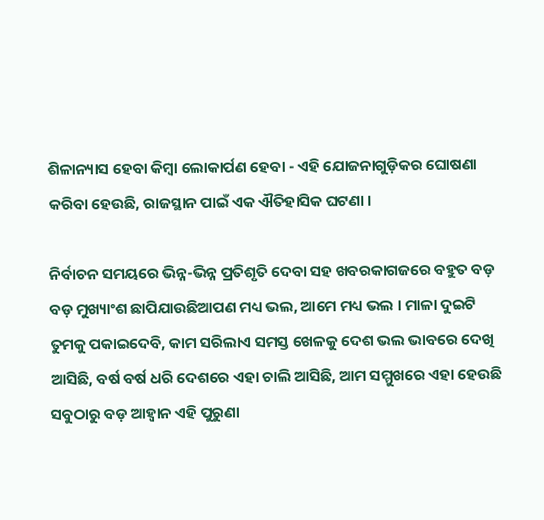ଶିଳାନ୍ୟାସ ହେବା କିମ୍ବା ଲୋକାର୍ପଣ ହେବା - ଏହି ଯୋଜନାଗୁଡ଼ିକର ଘୋଷଣା କରିବା ହେଉଛି, ରାଜସ୍ଥାନ ପାଇଁ ଏକ ଐତିହାସିକ ଘଟଣା ।

ନିର୍ବାଚନ ସମୟରେ ଭିନ୍ନ-ଭିନ୍ନ ପ୍ରତିଶୃତି ଦେବା ସହ ଖବରକାଗଜରେ ବହୁତ ବଡ଼ ବଡ଼ ମୁଖ୍ୟାଂଶ ଛାପିଯାଉଛିଆପଣ ମଧ୍ୟ ଭଲ, ଆମେ ମଧ୍ୟ ଭଲ । ମାଳା ଦୁଇଟି ତୁମକୁ ପକାଇଦେବି, କାମ ସରିଲାଏ ସମସ୍ତ ଖେଳକୁ ଦେଶ ଭଲ ଭାବରେ ଦେଖି ଆସିଛି, ବର୍ଷ ବର୍ଷ ଧରି ଦେଶରେ ଏହା ଚାଲି ଆସିଛି, ଆମ ସମ୍ମୁଖରେ ଏହା ହେଉଛି ସବୁଠାରୁ ବଡ଼ ଆହ୍ୱାନ ଏହି ପୁରୁଣା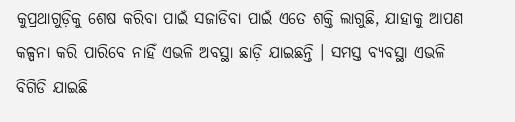କୁପ୍ରଥାଗୁଡ଼ିକୁ ଶେଷ କରିବା ପାଇଁ ସଜାଡିବା ପାଇଁ ଏତେ ଶକ୍ତି ଲାଗୁଛି, ଯାହାକୁ ଆପଣ କଳ୍ପନା କରି ପାରିବେ ନାହିଁ ଏଭଳି ଅବସ୍ଥା ଛାଡ଼ି ଯାଇଛନ୍ତି । ସମସ୍ତ ବ୍ୟବସ୍ଥା ଏଭଳି ବିଗିଡି ଯାଇଛି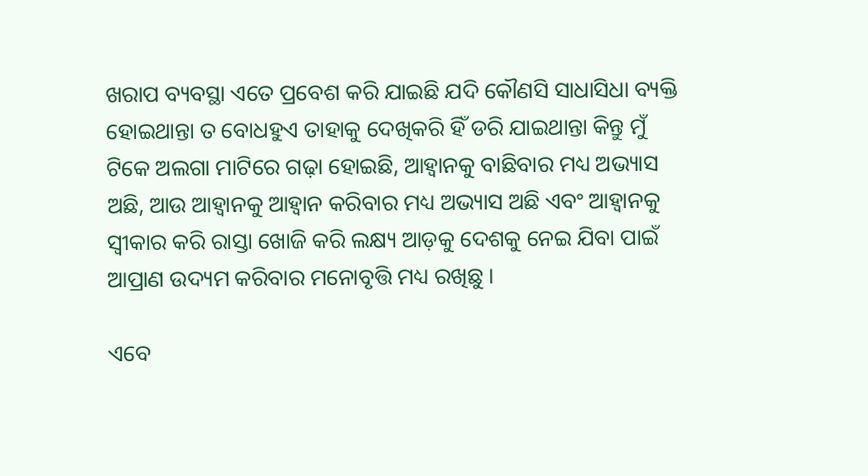ଖରାପ ବ୍ୟବସ୍ଥା ଏତେ ପ୍ରବେଶ କରି ଯାଇଛି ଯଦି କୌଣସି ସାଧାସିଧା ବ୍ୟକ୍ତି ହୋଇଥାନ୍ତା ତ ବୋଧହୁଏ ତାହାକୁ ଦେଖିକରି ହିଁ ଡରି ଯାଇଥାନ୍ତା କିନ୍ତୁ ମୁଁ ଟିକେ ଅଲଗା ମାଟିରେ ଗଢ଼ା ହୋଇଛି, ଆହ୍ୱାନକୁ ବାଛିବାର ମଧ୍ୟ ଅଭ୍ୟାସ ଅଛି, ଆଉ ଆହ୍ୱାନକୁ ଆହ୍ୱାନ କରିବାର ମଧ୍ୟ ଅଭ୍ୟାସ ଅଛି ଏବଂ ଆହ୍ୱାନକୁ ସ୍ୱୀକାର କରି ରାସ୍ତା ଖୋଜି କରି ଲକ୍ଷ୍ୟ ଆଡ଼କୁ ଦେଶକୁ ନେଇ ଯିବା ପାଇଁ ଆପ୍ରାଣ ଉଦ୍ୟମ କରିବାର ମନୋବୃତ୍ତି ମଧ୍ୟ ରଖିଛୁ ।

ଏବେ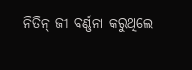ନିତିନ୍ ଜୀ ବର୍ଣ୍ଣନା କରୁଥିଲେ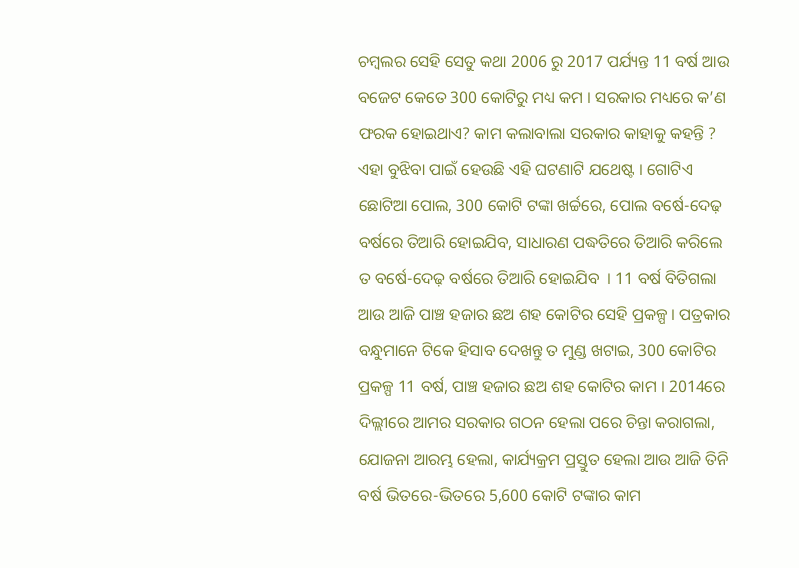ଚମ୍ବଲର ସେହି ସେତୁ କଥା 2006 ରୁ 2017 ପର୍ଯ୍ୟନ୍ତ 11 ବର୍ଷ ଆଉ ବଜେଟ କେତେ 300 କୋଟିରୁ ମଧ୍ୟ କମ । ସରକାର ମଧ୍ୟରେ କ’ଣ ଫରକ ହୋଇଥାଏ? କାମ କଲାବାଲା ସରକାର କାହାକୁ କହନ୍ତି ? ଏହା ବୁଝିବା ପାଇଁ ହେଉଛି ଏହି ଘଟଣାଟି ଯଥେଷ୍ଟ । ଗୋଟିଏ ଛୋଟିଆ ପୋଲ, 300 କୋଟି ଟଙ୍କା ଖର୍ଚ୍ଚରେ, ପୋଲ ବର୍ଷେ-ଦେଢ଼ ବର୍ଷରେ ତିଆରି ହୋଇଯିବ, ସାଧାରଣ ପଦ୍ଧତିରେ ତିଆରି କରିଲେ ତ ବର୍ଷେ-ଦେଢ଼ ବର୍ଷରେ ତିଆରି ହୋଇଯିବ  । 11 ବର୍ଷ ବିତିଗଲା ଆଉ ଆଜି ପାଞ୍ଚ ହଜାର ଛଅ ଶହ କୋଟିର ସେହି ପ୍ରକଳ୍ପ । ପତ୍ରକାର ବନ୍ଧୁମାନେ ଟିକେ ହିସାବ ଦେଖନ୍ତୁ ତ ମୁଣ୍ଡ ଖଟାଇ, 300 କୋଟିର ପ୍ରକଳ୍ପ 11 ବର୍ଷ, ପାଞ୍ଚ ହଜାର ଛଅ ଶହ କୋଟିର କାମ । 2014ରେ ଦିଲ୍ଲୀରେ ଆମର ସରକାର ଗଠନ ହେଲା ପରେ ଚିନ୍ତା କରାଗଲା, ଯୋଜନା ଆରମ୍ଭ ହେଲା, କାର୍ଯ୍ୟକ୍ରମ ପ୍ରସ୍ତୁତ ହେଲା ଆଉ ଆଜି ତିନି ବର୍ଷ ଭିତରେ-ଭିତରେ 5,600 କୋଟି ଟଙ୍କାର କାମ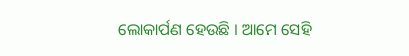ଲୋକାର୍ପଣ ହେଉଛି । ଆମେ ସେହି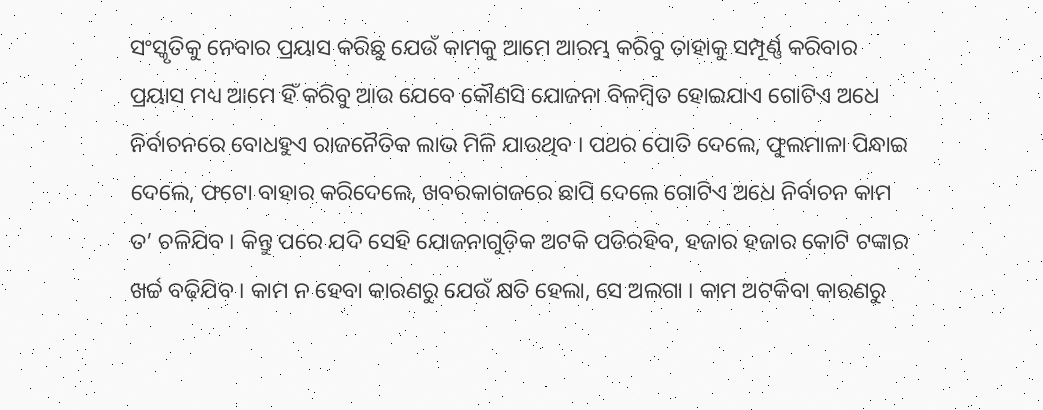ସଂସ୍କୃତିକୁ ନେବାର ପ୍ରୟାସ କରିଛୁ ଯେଉଁ କାମକୁ ଆମେ ଆରମ୍ଭ କରିବୁ ତାହାକୁ ସମ୍ପୂର୍ଣ୍ଣ କରିବାର ପ୍ରୟାସ ମଧ୍ୟ ଆମେ ହିଁ କରିବୁ ଆଉ ଯେବେ କୌଣସି ଯୋଜନା ବିଳମ୍ବିତ ହୋଇଯାଏ ଗୋଟିଏ ଅଧେ ନିର୍ବାଚନରେ ବୋଧହୁଏ ରାଜନୈତିକ ଲାଭ ମିଳି ଯାଉଥିବ । ପଥର ପୋତି ଦେଲେ, ଫୁଲମାଳା ପିନ୍ଧାଇ ଦେଲେ, ଫଟୋ ବାହାର କରିଦେଲେ, ଖବରକାଗଜରେ ଛାପି ଦେଲେ ଗୋଟିଏ ଅଧେ ନିର୍ବାଚନ କାମ ତ’ ଚଳିଯିବ । କିନ୍ତୁ ପରେ ଯଦି ସେହି ଯୋଜନାଗୁଡ଼ିକ ଅଟକି ପଡିରହିବ, ହଜାର ହଜାର କୋଟି ଟଙ୍କାର ଖର୍ଚ୍ଚ ବଢ଼ିଯିବ । କାମ ନ ହେବା କାରଣରୁ ଯେଉଁ କ୍ଷତି ହେଲା, ସେ ଅଲଗା । କାମ ଅଟକିବା କାରଣରୁ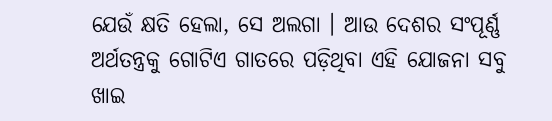ଯେଉଁ କ୍ଷତି ହେଲା, ସେ ଅଲଗା । ଆଉ ଦେଶର ସଂପୂର୍ଣ୍ଣ ଅର୍ଥତନ୍ତ୍ରକୁ ଗୋଟିଏ ଗାତରେ ପଡ଼ିଥିବା ଏହି ଯୋଜନା ସବୁ ଖାଇ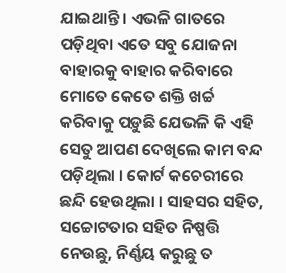ଯାଇଥାନ୍ତି । ଏଭଳି ଗାତରେ ପଡ଼ିଥିବା ଏତେ ସବୁ ଯୋଜନା ବାହାରକୁ ବାହାର କରିବାରେ ମୋତେ କେତେ ଶକ୍ତି ଖର୍ଚ୍ଚ କରିବାକୁ ପଡ଼ୁଛି ଯେଭଳି କି ଏହି ସେତୁ ଆପଣ ଦେଖିଲେ କାମ ବନ୍ଦ ପଡ଼ିଥିଲା । କୋର୍ଟ କଚେରୀରେ ଛନ୍ଦି ହେଉଥିଲା । ସାହସର ସହିତ, ସଚ୍ଚୋଟତାର ସହିତ ନିଷ୍ପତ୍ତି ନେଉଛୁ, ନିର୍ଣ୍ଣୟ କରୁଛୁ ତ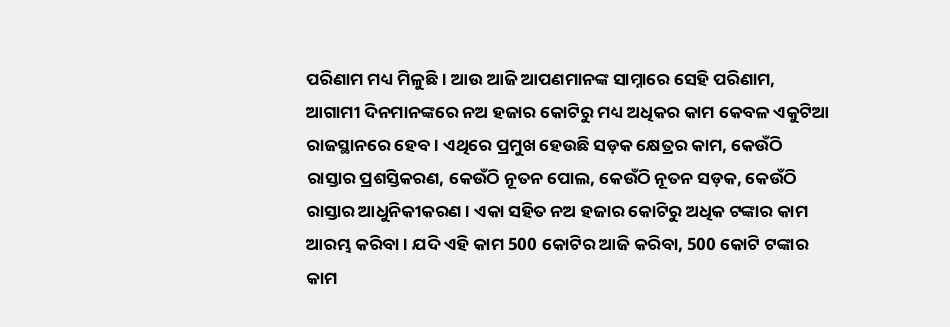ପରିଣାମ ମଧ୍ୟ ମିଳୁଛି । ଆଉ ଆଜି ଆପଣମାନଙ୍କ ସାମ୍ନାରେ ସେହି ପରିଣାମ, ଆଗାମୀ ଦିନମାନଙ୍କରେ ନଅ ହଜାର କୋଟିରୁ ମଧ୍ୟ ଅଧିକର କାମ କେବଳ ଏକୁଟିଆ ରାଜସ୍ଥାନରେ ହେବ । ଏଥିରେ ପ୍ରମୁଖ ହେଉଛି ସଡ଼କ କ୍ଷେତ୍ରର କାମ, କେଉଁଠି ରାସ୍ତାର ପ୍ରଶସ୍ତିକରଣ, କେଉଁଠି ନୂତନ ପୋଲ, କେଉଁଠି ନୂତନ ସଡ଼କ, କେଉଁଠି ରାସ୍ତାର ଆଧୁନିକୀକରଣ । ଏକା ସହିତ ନଅ ହଜାର କୋଟିରୁ ଅଧିକ ଟଙ୍କାର କାମ ଆରମ୍ଭ କରିବା । ଯଦି ଏହି କାମ 500 କୋଟିର ଆଜି କରିବା, 500 କୋଟି ଟଙ୍କାର କାମ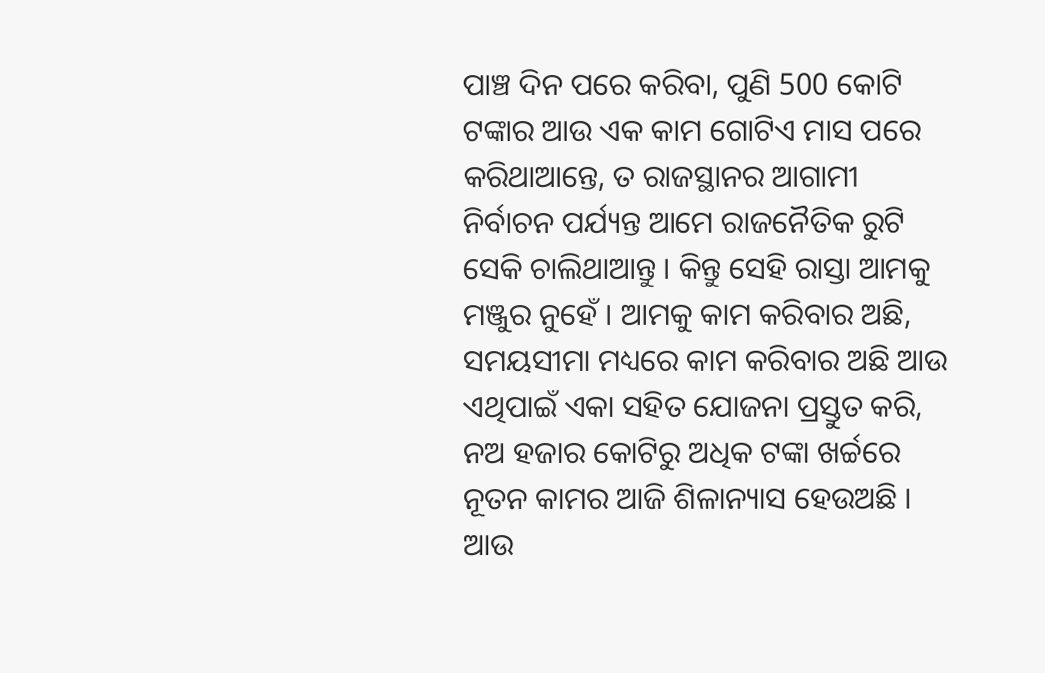ପାଞ୍ଚ ଦିନ ପରେ କରିବା, ପୁଣି 500 କୋଟି ଟଙ୍କାର ଆଉ ଏକ କାମ ଗୋଟିଏ ମାସ ପରେ କରିଥାଆନ୍ତେ, ତ ରାଜସ୍ଥାନର ଆଗାମୀ ନିର୍ବାଚନ ପର୍ଯ୍ୟନ୍ତ ଆମେ ରାଜନୈତିକ ରୁଟି ସେକି ଚାଲିଥାଆନ୍ତୁ । କିନ୍ତୁ ସେହି ରାସ୍ତା ଆମକୁ ମଞ୍ଜୁର ନୁହେଁ । ଆମକୁ କାମ କରିବାର ଅଛି, ସମୟସୀମା ମଧ୍ୟରେ କାମ କରିବାର ଅଛି ଆଉ ଏଥିପାଇଁ ଏକା ସହିତ ଯୋଜନା ପ୍ରସ୍ତୁତ କରି, ନଅ ହଜାର କୋଟିରୁ ଅଧିକ ଟଙ୍କା ଖର୍ଚ୍ଚରେ ନୂତନ କାମର ଆଜି ଶିଳାନ୍ୟାସ ହେଉଅଛି । ଆଉ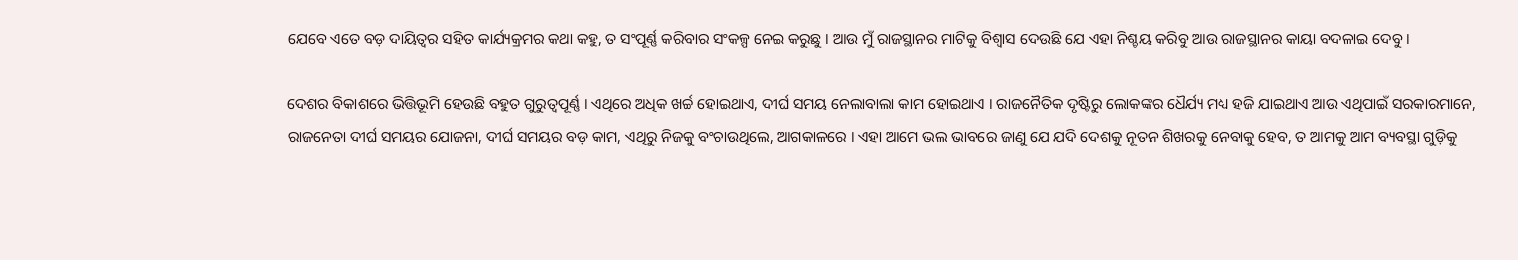ଯେବେ ଏତେ ବଡ଼ ଦାୟିତ୍ୱର ସହିତ କାର୍ଯ୍ୟକ୍ରମର କଥା କହୁ, ତ ସଂପୂର୍ଣ୍ଣ କରିବାର ସଂକଳ୍ପ ନେଇ କରୁଛୁ । ଆଉ ମୁଁ ରାଜସ୍ଥାନର ମାଟିକୁ ବିଶ୍ୱାସ ଦେଉଛି ଯେ ଏହା ନିଶ୍ଚୟ କରିବୁ ଆଉ ରାଜସ୍ଥାନର କାୟା ବଦଳାଇ ଦେବୁ ।

ଦେଶର ବିକାଶରେ ଭିତ୍ତିଭୂମି ହେଉଛି ବହୁତ ଗୁରୁତ୍ୱପୂର୍ଣ୍ଣ । ଏଥିରେ ଅଧିକ ଖର୍ଚ୍ଚ ହୋଇଥାଏ, ଦୀର୍ଘ ସମୟ ନେଲାବାଲା କାମ ହୋଇଥାଏ । ରାଜନୈତିକ ଦୃଷ୍ଟିରୁ ଲୋକଙ୍କର ଧୈର୍ଯ୍ୟ ମଧ୍ୟ ହଜି ଯାଇଥାଏ ଆଉ ଏଥିପାଇଁ ସରକାରମାନେ, ରାଜନେତା ଦୀର୍ଘ ସମୟର ଯୋଜନା, ଦୀର୍ଘ ସମୟର ବଡ଼ କାମ, ଏଥିରୁ ନିଜକୁ ବଂଚାଉଥିଲେ, ଆଗକାଳରେ । ଏହା ଆମେ ଭଲ ଭାବରେ ଜାଣୁ ଯେ ଯଦି ଦେଶକୁ ନୂତନ ଶିଖରକୁ ନେବାକୁ ହେବ, ତ ଆମକୁ ଆମ ବ୍ୟବସ୍ଥା ଗୁଡ଼ିକୁ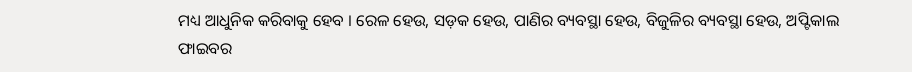ମଧ୍ୟ ଆଧୁନିକ କରିବାକୁ ହେବ । ରେଳ ହେଉ, ସଡ଼କ ହେଉ, ପାଣିର ବ୍ୟବସ୍ଥା ହେଉ, ବିଜୁଳିର ବ୍ୟବସ୍ଥା ହେଉ, ଅପ୍ଟିକାଲ ଫାଇବର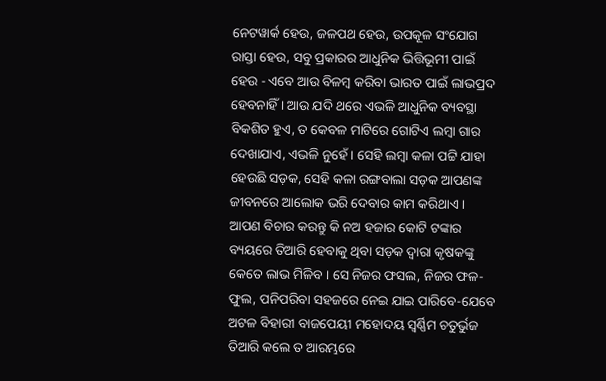ନେଟୱାର୍କ ହେଉ, ଜଳପଥ ହେଉ, ଉପକୂଳ ସଂଯୋଗ ରାସ୍ତା ହେଉ, ସବୁ ପ୍ରକାରର ଆଧୁନିକ ଭିତ୍ତିଭୂମୀ ପାଇଁ ହେଉ - ଏବେ ଆଉ ବିଳମ୍ବ କରିବା ଭାରତ ପାଇଁ ଲାଭପ୍ରଦ ହେବନାହିଁ । ଆଉ ଯଦି ଥରେ ଏଭଳି ଆଧୁନିକ ବ୍ୟବସ୍ଥା ବିକଶିତ ହୁଏ, ତ କେବଳ ମାଟିରେ ଗୋଟିଏ ଲମ୍ବା ଗାର ଦେଖାଯାଏ, ଏଭଳି ନୁହେଁ । ସେହି ଲମ୍ବା କଳା ପଟ୍ଟି ଯାହା ହେଉଛି ସଡ଼କ, ସେହି କଳା ରଙ୍ଗବାଲା ସଡ଼କ ଆପଣଙ୍କ ଜୀବନରେ ଆଲୋକ ଭରି ଦେବାର କାମ କରିଥାଏ । ଆପଣ ବିଚାର କରନ୍ତୁ କି ନଅ ହଜାର କୋଟି ଟଙ୍କାର ବ୍ୟୟରେ ତିଆରି ହେବାକୁ ଥିବା ସଡ଼କ ଦ୍ୱାରା କୃଷକଙ୍କୁ କେତେ ଲାଭ ମିଳିବ । ସେ ନିଜର ଫସଲ, ନିଜର ଫଳ-ଫୁଲ, ପନିପରିବା ସହଜରେ ନେଇ ଯାଇ ପାରିବେ-ଯେବେ ଅଟଳ ବିହାରୀ ବାଜପେୟୀ ମହୋଦୟ ସ୍ୱର୍ଣ୍ଣିମ ଚତୁର୍ଭୁଜ ତିଆରି କଲେ ତ ଆରମ୍ଭରେ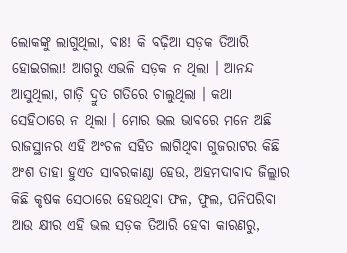ଲୋକଙ୍କୁ ଲାଗୁଥିଲା, ବାଃ! କି ବଢ଼ିଆ ସଡ଼କ ତିଆରି ହୋଇଗଲା! ଆଗରୁ ଏଭଳି ସଡ଼କ ନ ଥିଲା । ଆନନ୍ଦ ଆସୁଥିଲା, ଗାଡ଼ି ଦ୍ରୁତ ଗତିରେ ଚାଲୁଥିଲା । କଥା ସେହିଠାରେ ନ ଥିଲା । ମୋର ଭଲ ଭାବରେ ମନେ ଅଛି ରାଜସ୍ଥାନର ଏହି ଅଂଚଳ ସହିତ ଲାଗିଥିବା ଗୁଜରାଟର କିଛି ଅଂଶ ତାହା ହୁଏତ ସାବରକାଣ୍ଠା ହେଉ, ଅହମଦାବାଦ ଜିଲ୍ଲାର କିଛି କୃଷକ ସେଠାରେ ହେଉଥିବା ଫଳ, ଫୁଲ, ପନିପରିବା ଆଉ କ୍ଷୀର ଏହି ଭଲ ସଡ଼କ ତିଆରି ହେବା କାରଣରୁ,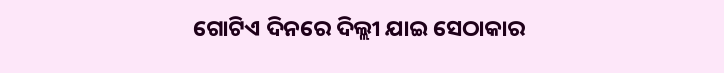ଗୋଟିଏ ଦିନରେ ଦିଲ୍ଲୀ ଯାଇ ସେଠାକାର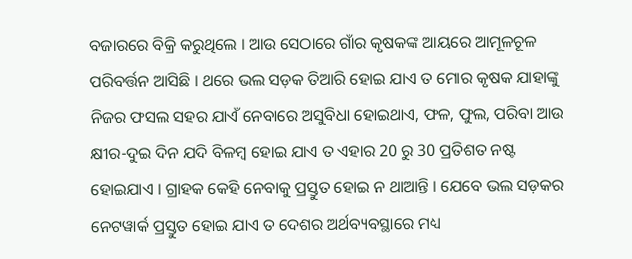ବଜାରରେ ବିକ୍ରି କରୁଥିଲେ । ଆଉ ସେଠାରେ ଗାଁର କୃଷକଙ୍କ ଆୟରେ ଆମୂଳଚୂଳ ପରିବର୍ତ୍ତନ ଆସିଛି । ଥରେ ଭଲ ସଡ଼କ ତିଆରି ହୋଇ ଯାଏ ତ ମୋର କୃଷକ ଯାହାଙ୍କୁ ନିଜର ଫସଲ ସହର ଯାଏଁ ନେବାରେ ଅସୁବିଧା ହୋଇଥାଏ, ଫଳ, ଫୁଲ, ପରିବା ଆଉ କ୍ଷୀର-ଦୁଇ ଦିନ ଯଦି ବିଳମ୍ବ ହୋଇ ଯାଏ ତ ଏହାର 20 ରୁ 30 ପ୍ରତିଶତ ନଷ୍ଟ ହୋଇଯାଏ । ଗ୍ରାହକ କେହି ନେବାକୁ ପ୍ରସ୍ତୁତ ହୋଇ ନ ଥାଆନ୍ତି । ଯେବେ ଭଲ ସଡ଼କର ନେଟୱାର୍କ ପ୍ରସ୍ତୁତ ହୋଇ ଯାଏ ତ ଦେଶର ଅର୍ଥବ୍ୟବସ୍ଥାରେ ମଧ୍ୟ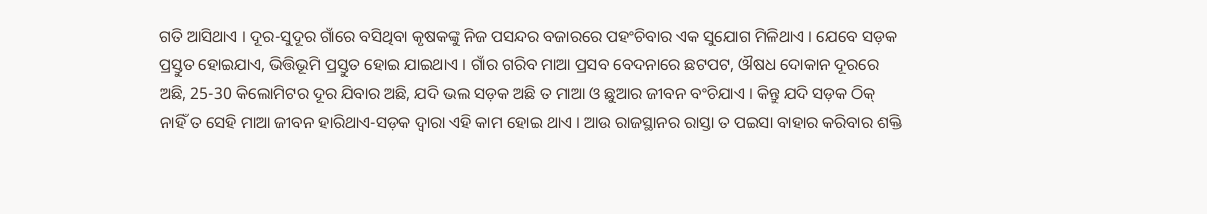ଗତି ଆସିଥାଏ । ଦୂର-ସୁଦୂର ଗାଁରେ ବସିଥିବା କୃଷକଙ୍କୁ ନିଜ ପସନ୍ଦର ବଜାରରେ ପହଂଚିବାର ଏକ ସୁଯୋଗ ମିଳିଥାଏ । ଯେବେ ସଡ଼କ ପ୍ରସ୍ତୁତ ହୋଇଯାଏ, ଭିତ୍ତିଭୂମି ପ୍ରସ୍ତୁତ ହୋଇ ଯାଇଥାଏ । ଗାଁର ଗରିବ ମାଆ ପ୍ରସବ ବେଦନାରେ ଛଟପଟ, ଔଷଧ ଦୋକାନ ଦୂରରେ ଅଛି, 25-30 କିଲୋମିଟର ଦୂର ଯିବାର ଅଛି, ଯଦି ଭଲ ସଡ଼କ ଅଛି ତ ମାଆ ଓ ଛୁଆର ଜୀବନ ବଂଚିଯାଏ । କିନ୍ତୁ ଯଦି ସଡ଼କ ଠିକ୍ ନାହିଁ ତ ସେହି ମାଆ ଜୀବନ ହାରିଥାଏ-ସଡ଼କ ଦ୍ୱାରା ଏହି କାମ ହୋଇ ଥାଏ । ଆଉ ରାଜସ୍ଥାନର ରାସ୍ତା ତ ପଇସା ବାହାର କରିବାର ଶକ୍ତି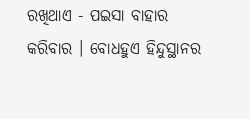ରଖିଥାଏ - ପଇସା ବାହାର କରିବାର । ବୋଧହୁଏ ହିନ୍ଦୁସ୍ଥାନର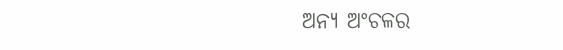ଅନ୍ୟ ଅଂଚଳର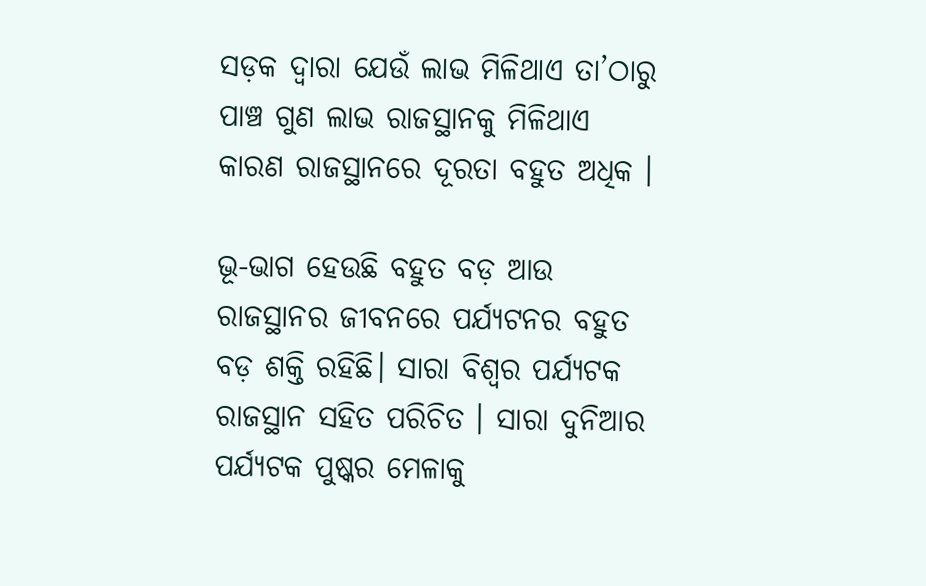ସଡ଼କ ଦ୍ୱାରା ଯେଉଁ ଲାଭ ମିଳିଥାଏ ତା’ଠାରୁ ପାଞ୍ଚ ଗୁଣ ଲାଭ ରାଜସ୍ଥାନକୁ ମିଳିଥାଏ କାରଣ ରାଜସ୍ଥାନରେ ଦୂରତା ବହୁତ ଅଧିକ ।

ଭୂ-ଭାଗ ହେଉଛି ବହୁତ ବଡ଼ ଆଉ ରାଜସ୍ଥାନର ଜୀବନରେ ପର୍ଯ୍ୟଟନର ବହୁତ ବଡ଼ ଶକ୍ତି ରହିଛି। ସାରା ବିଶ୍ୱର ପର୍ଯ୍ୟଟକ ରାଜସ୍ଥାନ ସହିତ ପରିଚିତ । ସାରା ଦୁନିଆର ପର୍ଯ୍ୟଟକ ପୁଷ୍କର ମେଳାକୁ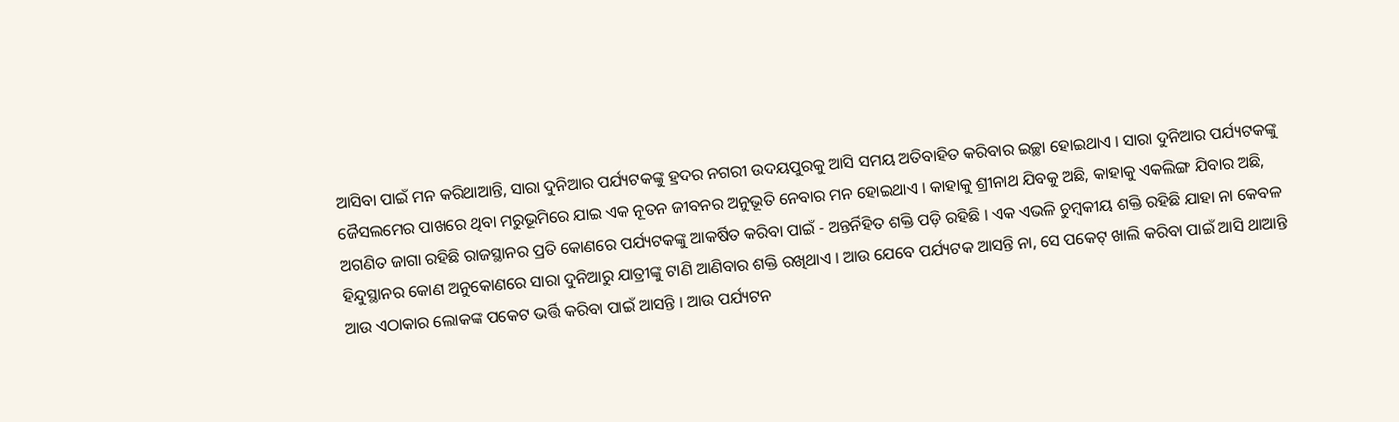ଆସିବା ପାଇଁ ମନ କରିଥାଆନ୍ତି, ସାରା ଦୁନିଆର ପର୍ଯ୍ୟଟକଙ୍କୁ ହ୍ରଦର ନଗରୀ ଉଦୟପୁରକୁ ଆସି ସମୟ ଅତିବାହିତ କରିବାର ଇଚ୍ଛା ହୋଇଥାଏ । ସାରା ଦୁନିଆର ପର୍ଯ୍ୟଟକଙ୍କୁ ଜୈସଲମେର ପାଖରେ ଥିବା ମରୁଭୂମିରେ ଯାଇ ଏକ ନୂତନ ଜୀବନର ଅନୁଭୂତି ନେବାର ମନ ହୋଇଥାଏ । କାହାକୁ ଶ୍ରୀନାଥ ଯିବକୁ ଅଛି, କାହାକୁ ଏକଲିଙ୍ଗ ଯିବାର ଅଛି, ଅଗଣିତ ଜାଗା ରହିଛି ରାଜସ୍ଥାନର ପ୍ରତି କୋଣରେ ପର୍ଯ୍ୟଟକଙ୍କୁ ଆକର୍ଷିତ କରିବା ପାଇଁ - ଅନ୍ତର୍ନିହିତ ଶକ୍ତି ପଡ଼ି ରହିଛି । ଏକ ଏଭଳି ଚୁମ୍ବକୀୟ ଶକ୍ତି ରହିଛି ଯାହା ନା କେବଳ ହିନ୍ଦୁସ୍ଥାନର କୋଣ ଅନୁକୋଣରେ ସାରା ଦୁନିଆରୁ ଯାତ୍ରୀଙ୍କୁ ଟାଣି ଆଣିବାର ଶକ୍ତି ରଖିଥାଏ । ଆଉ ଯେବେ ପର୍ଯ୍ୟଟକ ଆସନ୍ତି ନା, ସେ ପକେଟ୍ ଖାଲି କରିବା ପାଇଁ ଆସି ଥାଆନ୍ତି ଆଉ ଏଠାକାର ଲୋକଙ୍କ ପକେଟ ଭର୍ତ୍ତି କରିବା ପାଇଁ ଆସନ୍ତି । ଆଉ ପର୍ଯ୍ୟଟନ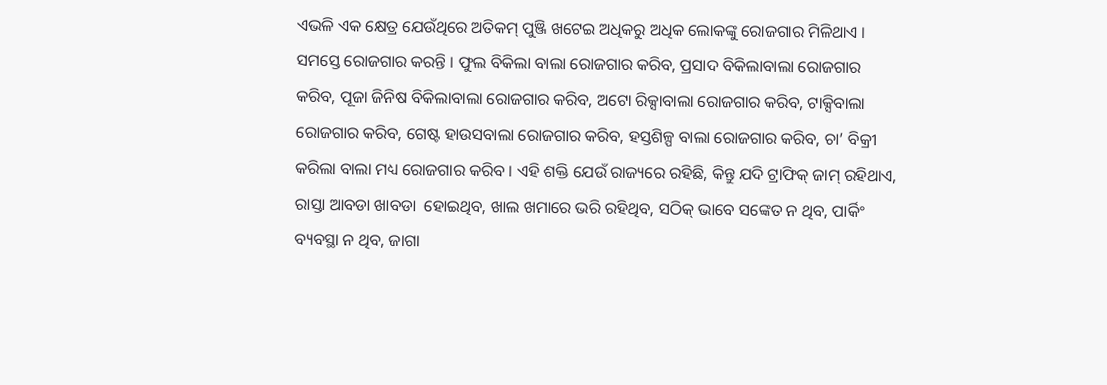ଏଭଳି ଏକ କ୍ଷେତ୍ର ଯେଉଁଥିରେ ଅତିକମ୍ ପୁଞ୍ଜି ଖଟେଇ ଅଧିକରୁ ଅଧିକ ଲୋକଙ୍କୁ ରୋଜଗାର ମିଳିଥାଏ । ସମସ୍ତେ ରୋଜଗାର କରନ୍ତି । ଫୁଲ ବିକିଲା ବାଲା ରୋଜଗାର କରିବ, ପ୍ରସାଦ ବିକିଲାବାଲା ରୋଜଗାର କରିବ, ପୂଜା ଜିନିଷ ବିକିଲାବାଲା ରୋଜଗାର କରିବ, ଅଟୋ ରିକ୍ସାବାଲା ରୋଜଗାର କରିବ, ଟାକ୍ସିବାଲା ରୋଜଗାର କରିବ, ଗେଷ୍ଟ ହାଉସବାଲା ରୋଜଗାର କରିବ, ହସ୍ତଶିଳ୍ପ ବାଲା ରୋଜଗାର କରିବ, ଚା’ ବିକ୍ରୀ କରିଲା ବାଲା ମଧ୍ୟ ରୋଜଗାର କରିବ । ଏହି ଶକ୍ତି ଯେଉଁ ରାଜ୍ୟରେ ରହିଛି, କିନ୍ତୁ ଯଦି ଟ୍ରାଫିକ୍ ଜାମ୍ ରହିଥାଏ, ରାସ୍ତା ଆବଡା ଖାବଡା  ହୋଇଥିବ, ଖାଲ ଖମାରେ ଭରି ରହିଥିବ, ସଠିକ୍ ଭାବେ ସଙ୍କେତ ନ ଥିବ, ପାର୍କିଂ ବ୍ୟବସ୍ଥା ନ ଥିବ, ଜାଗା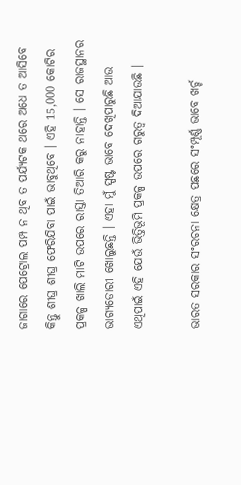ଜାଗାରେ ପେଟ୍ରୋଲ ପମ୍ପ ନ ଥିବ ତ ପର୍ଯ୍ୟଟକ ଥରେ ଅଧେ ତ ଆସିବେ କିନ୍ତୁ ଶୀଘ୍ର ଶୀଘ୍ର ଫେରିଯିବା ପାଇଁ ଭାବୁଥିବେ । ଏହି 15,000 କୋଟିର ପ୍ରକଳ୍ପ ଖାଲି ମାଟି ଉପରେ ରାସ୍ତା ତିଆରି କରୁ ନାହାନ୍ତି । ସେ ରାଜସ୍ଥାନର ଭାଗ୍ୟଡୋରୀ ଖୋଲୁଛନ୍ତି । ଏହା ମୁଁ ସ୍ପଷ୍ଟ ଭାବେ ଦେଖିପାରୁଛି ଆଉ ଏଥିପାଇଁ ଏହି ଯେଉଁ ଭିତ୍ତିଭୂମି ପ୍ରକଳ୍ପ ଉପରେ ଗରୁତ୍ୱ ଦିଆଯାଉଛି ।

ଭାରତ ସରକାର ସଂରଚନା କ୍ଷେତ୍ର ପଛରେ ସଂମ୍ପୂର୍ଣ୍ଣ ଭାବେ ଖର୍ଚ୍ଚ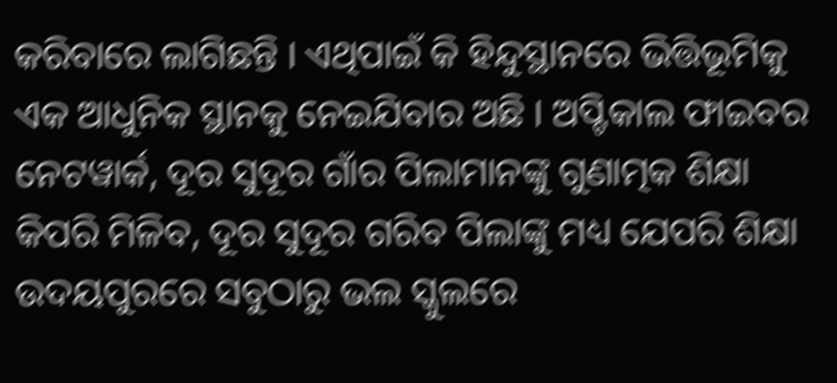କରିବାରେ ଲାଗିଛନ୍ତି । ଏଥିପାଇଁ କି ହିନ୍ଦୁସ୍ଥାନରେ ଭିତ୍ତିଭୂମିକୁ ଏକ ଆଧୁନିକ ସ୍ଥାନକୁ ନେଇଯିବାର ଅଛି । ଅପ୍ଟିକାଲ ଫାଇବର ନେଟୱାର୍କ, ଦୂର ସୁଦୂର ଗାଁର ପିଲାମାନଙ୍କୁ ଗୁଣାତ୍ମକ ଶିକ୍ଷା କିପରି ମିଳିବ, ଦୂର ସୁଦୂର ଗରିବ ପିଲାଙ୍କୁ ମଧ୍ୟ ଯେପରି ଶିକ୍ଷା ଉଦୟପୁରରେ ସବୁଠାରୁ ଭଲ ସ୍କୁଲରେ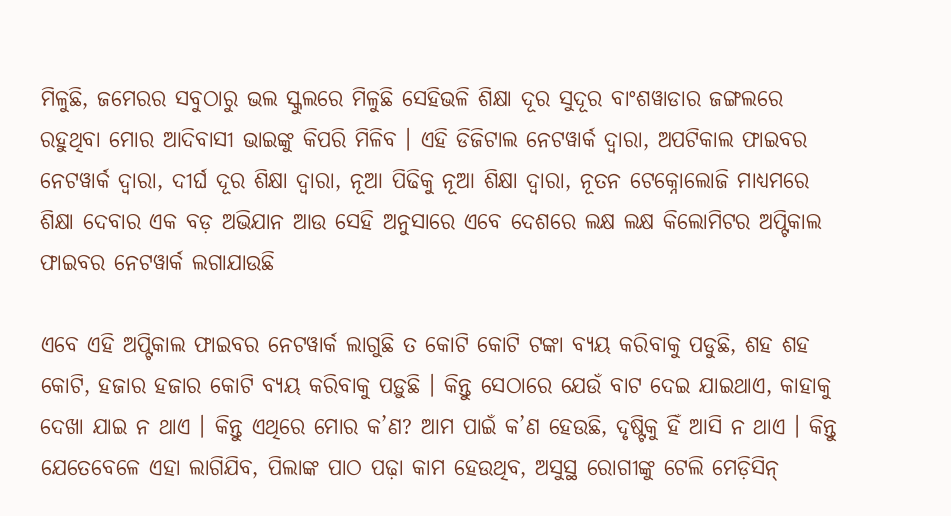ମିଳୁଛି, ଜମେରର ସବୁଠାରୁ ଭଲ ସ୍କୁଲରେ ମିଳୁଛି ସେହିଭଳି ଶିକ୍ଷା ଦୂର ସୁଦୂର ବାଂଶୱାଡାର ଜଙ୍ଗଲରେ ରହୁଥିବା ମୋର ଆଦିବାସୀ ଭାଇଙ୍କୁ କିପରି ମିଳିବ । ଏହି ଡିଜିଟାଲ ନେଟୱାର୍କ ଦ୍ୱାରା, ଅପଟିକାଲ ଫାଇବର ନେଟୱାର୍କ ଦ୍ୱାରା, ଦୀର୍ଘ ଦୂର ଶିକ୍ଷା ଦ୍ୱାରା, ନୂଆ ପିଢିକୁ ନୂଆ ଶିକ୍ଷା ଦ୍ୱାରା, ନୂତନ ଟେକ୍ନୋଲୋଜି ମାଧ୍ୟମରେ ଶିକ୍ଷା ଦେବାର ଏକ ବଡ଼ ଅଭିଯାନ ଆଉ ସେହି ଅନୁସାରେ ଏବେ ଦେଶରେ ଲକ୍ଷ ଲକ୍ଷ କିଲୋମିଟର ଅପ୍ଟିକାଲ ଫାଇବର ନେଟୱାର୍କ ଲଗାଯାଉଛି

ଏବେ ଏହି ଅପ୍ଟିକାଲ ଫାଇବର ନେଟୱାର୍କ ଲାଗୁଛି ତ କୋଟି କୋଟି ଟଙ୍କା ବ୍ୟୟ କରିବାକୁ ପଡୁଛି, ଶହ ଶହ କୋଟି, ହଜାର ହଜାର କୋଟି ବ୍ୟୟ କରିବାକୁ ପଡ଼ୁଛି । କିନ୍ତୁ ସେଠାରେ ଯେଉଁ ବାଟ ଦେଇ ଯାଇଥାଏ, କାହାକୁ ଦେଖା ଯାଇ ନ ଥାଏ । କିନ୍ତୁ ଏଥିରେ ମୋର କ’ଣ? ଆମ ପାଇଁ କ’ଣ ହେଉଛି, ଦୃଷ୍ଟିକୁ ହିଁ ଆସି ନ ଥାଏ । କିନ୍ତୁ ଯେତେବେଳେ ଏହା ଲାଗିଯିବ, ପିଲାଙ୍କ ପାଠ ପଢ଼ା କାମ ହେଉଥିବ, ଅସୁସ୍ଥ ରୋଗୀଙ୍କୁ ଟେଲି ମେଡ଼ିସିନ୍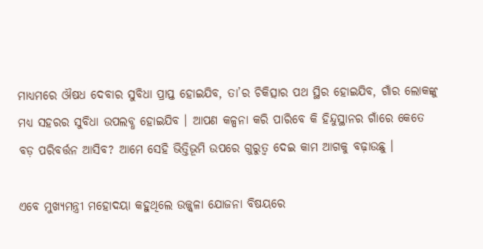ମାଧ୍ୟମରେ ଔଷଧ ଦେବାର ସୁବିଧା ପ୍ରାପ୍ତ ହୋଇଯିବ, ତା’ର ଚିକିତ୍ସାର ପଥ ସ୍ଥିର ହୋଇଯିବ, ଗାଁର ଲୋକଙ୍କୁ ମଧ୍ୟ ସହରର ସୁବିଧା ଉପଲବ୍ଧ ହୋଇଯିବ । ଆପଣ କଳ୍ପନା କରି ପାରିବେ କି ହିନ୍ଦୁସ୍ଥାନର ଗାଁରେ କେତେ ବଡ଼ ପରିବର୍ତ୍ତନ ଆସିବ? ଆମେ ସେହି ଭିତ୍ତିଭୂମି ଉପରେ ଗୁରୁତ୍ୱ ଦେଇ କାମ ଆଗକୁ ବଢ଼ାଉଛୁ ।

ଏବେ ମୁଖ୍ୟମନ୍ତ୍ରୀ ମହୋଦୟା କହୁଥିଲେ ଉଜ୍ଜ୍ୱଳା ଯୋଜନା ବିଷୟରେ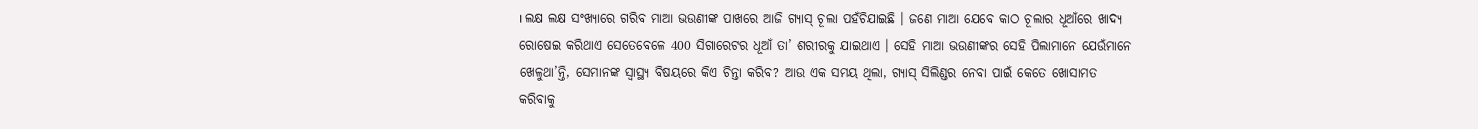। ଲକ୍ଷ ଲକ୍ଷ ସଂଖ୍ୟାରେ ଗରିବ ମାଆ ଭଉଣୀଙ୍କ ପାଖରେ ଆଜି ଗ୍ୟାସ୍ ଚୂଲା ପହଁଚିଯାଇଛି । ଜଣେ ମାଆ ଯେବେ କାଠ ଚୂଲାର ଧୂଆଁରେ ଖାଦ୍ୟ ରୋଷେଇ କରିଥାଏ ସେତେବେଳେ 400 ସିଗାରେଟର ଧୂଆଁ ତା’ ଶରୀରକୁ ଯାଇଥାଏ । ସେହି ମାଆ ଭଉଣୀଙ୍କର ସେହି ପିଲାମାନେ ଯେଉଁମାନେ ଖେଳୁଥା’ନ୍ତି, ସେମାନଙ୍କ ସ୍ୱାସ୍ଥ୍ୟ ବିଷୟରେ କିଏ ଚିନ୍ତା କରିବ? ଆଉ ଏକ ସମୟ ଥିଲା, ଗ୍ୟାସ୍ ସିଲିଣ୍ଡର ନେବା ପାଇଁ କେତେ ଖୋସାମତ କରିବାକୁ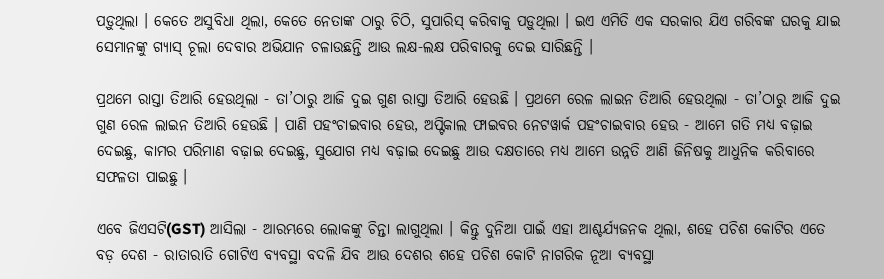ପଡ଼ୁଥିଲା । କେତେ ଅସୁବିଧା ଥିଲା, କେତେ ନେତାଙ୍କ ଠାରୁ ଚିଠି, ସୁପାରିସ୍ କରିବାକୁ ପଡ଼ୁଥିଲା । ଇଏ ଏମିତି ଏକ ସରକାର ଯିଏ ଗରିବଙ୍କ ଘରକୁ ଯାଇ ସେମାନଙ୍କୁ ଗ୍ୟାସ୍ ଚୂଲା ଦେବାର ଅଭିଯାନ ଚଳାଉଛନ୍ତି ଆଉ ଲକ୍ଷ-ଲକ୍ଷ ପରିବାରକୁ ଦେଇ ସାରିଛନ୍ତି ।

ପ୍ରଥମେ ରାସ୍ତା ତିଆରି ହେଉଥିଲା - ତା’ଠାରୁ ଆଜି ଦୁଇ ଗୁଣ ରାସ୍ତା ତିଆରି ହେଉଛି । ପ୍ରଥମେ ରେଳ ଲାଇନ ତିଆରି ହେଉଥିଲା - ତା’ଠାରୁ ଆଜି ଦୁଇ ଗୁଣ ରେଳ ଲାଇନ ତିଆରି ହେଉଛି । ପାଣି ପହଂଚାଇବାର ହେଉ, ଅପ୍ଟିକାଲ ଫାଇବର ନେଟୱାର୍କ ପହଂଚାଇବାର ହେଉ - ଆମେ ଗତି ମଧ୍ୟ ବଢ଼ାଇ ଦେଇଛୁ, କାମର ପରିମାଣ ବଢ଼ାଇ ଦେଇଛୁ, ସୁଯୋଗ ମଧ୍ୟ ବଢ଼ାଇ ଦେଇଛୁ ଆଉ ଦକ୍ଷତାରେ ମଧ୍ୟ ଆମେ ଉନ୍ନତି ଆଣି ଜିନିଷକୁ ଆଧୁନିକ କରିବାରେ ସଫଳତା ପାଇଛୁ ।

ଏବେ ଜିଏସଟି(GST) ଆସିଲା - ଆରମ୍ଭରେ ଲୋକଙ୍କୁ ଚିନ୍ତା ଲାଗୁଥିଲା । କିନ୍ତୁ ଦୁନିଆ ପାଇଁ ଏହା ଆଶ୍ଚର୍ଯ୍ୟଜନକ ଥିଲା, ଶହେ ପଚିଶ କୋଟିର ଏତେ ବଡ଼ ଦେଶ - ରାତାରାତି ଗୋଟିଏ ବ୍ୟବସ୍ଥା ବଦଳି ଯିବ ଆଉ ଦେଶର ଶହେ ପଚିଶ କୋଟି ନାଗରିକ ନୂଆ ବ୍ୟବସ୍ଥା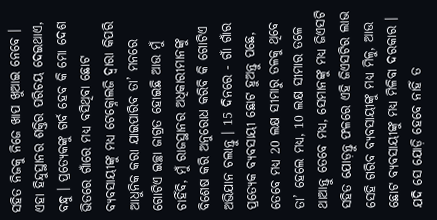ସହିତ ନିଜକୁ ନିଜେ ଖାପ ଖୁଆଇ ନେବେ । ଏହା ହିନ୍ଦୁସ୍ଥାନର ଶକ୍ତିର ପରିଚୟ ଦେଇଥାଏ, ବନ୍ଧୁ । ପ୍ରତ୍ୟେକଙ୍କୁ ଗର୍ବ ହେବ କି ମୋ ଦେଶ ଭିତରେ ଗାଁରେ ମଧ୍ୟ ବସିଥିବା ଛୋଟ ବ୍ୟବସାୟୀଙ୍କୁ ମଧ୍ୟ ଟେକ୍ନୋଲଜି ଦ୍ୱାରା କିପରି ଆଧୁନିକ କରା ଯାଇପାରିବ ତା’ ମନରେ ଗୋଟିଏ ଇଚ୍ଛା ଜାଗ୍ରତ ହୋଇଛି ଆଉ ମୁଁ ଚାହିଁବି, ମୁଁ ରାଜସ୍ଥାନର ଅଧିକାରୀମାନଙ୍କୁ ବିଶେଷ କରି ଅନୁରୋଧ କରିବି କି ଗୋଟିଏ ଅଭିଯାନ ଚଲାନ୍ତୁ । 15 ଦିନରେ - ଗାଁ ଗାଁର ପ୍ରତ୍ୟେକ ବ୍ୟବସାୟୀ ଛୋଟ ହୁଅନ୍ତୁ ପଛେ, ତେବେ ମଧ୍ୟ 20 ଲକ୍ଷ ସୀମାରୁ ତଳକୁ ଥିବେ ତା’ ହେଲେ ମଧ୍ୟ, 10 ଲକ୍ଷ ସୀମାର ତଳେ ଥାଆନ୍ତୁ ତେବେ ମଧ୍ୟ, ସେମାନଙ୍କୁ ମଧ୍ୟ ଜିଏସଟି ସହିତ ଯୋଡ଼ନ୍ତୁ ଫଳରେ ଏହି ଜିଏସଟିର ଲାଭ ସେହି ଗରିବ ବ୍ୟବସାୟୀଙ୍କୁ ମଧ୍ୟ ମିଳୁ, ଆଉ ଛୋଟ ବ୍ୟବସାୟୀଙ୍କୁ ମଧ୍ୟ ମିଳିବା ଦରକାର । ଯଦି ସେ ଯୋଡ଼ି ହେବେ ନାହିଁ ତ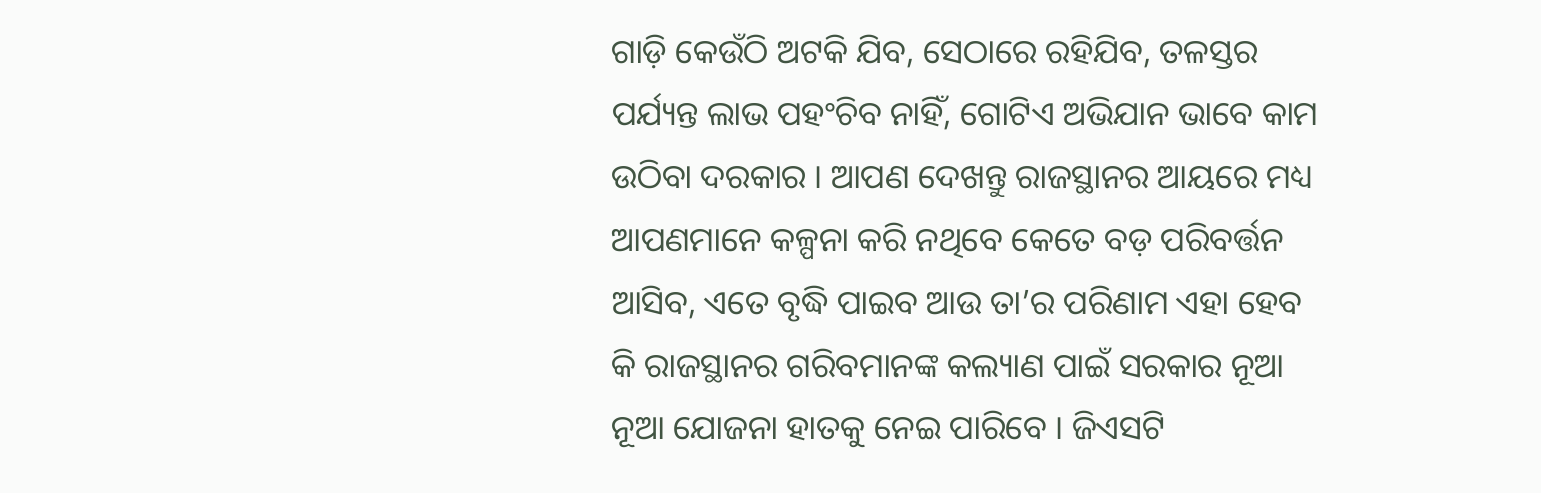ଗାଡ଼ି କେଉଁଠି ଅଟକି ଯିବ, ସେଠାରେ ରହିଯିବ, ତଳସ୍ତର ପର୍ଯ୍ୟନ୍ତ ଲାଭ ପହଂଚିବ ନାହିଁ, ଗୋଟିଏ ଅଭିଯାନ ଭାବେ କାମ ଉଠିବା ଦରକାର । ଆପଣ ଦେଖନ୍ତୁ ରାଜସ୍ଥାନର ଆୟରେ ମଧ୍ୟ ଆପଣମାନେ କଳ୍ପନା କରି ନଥିବେ କେତେ ବଡ଼ ପରିବର୍ତ୍ତନ ଆସିବ, ଏତେ ବୃଦ୍ଧି ପାଇବ ଆଉ ତା’ର ପରିଣାମ ଏହା ହେବ କି ରାଜସ୍ଥାନର ଗରିବମାନଙ୍କ କଲ୍ୟାଣ ପାଇଁ ସରକାର ନୂଆ ନୂଆ ଯୋଜନା ହାତକୁ ନେଇ ପାରିବେ । ଜିଏସଟି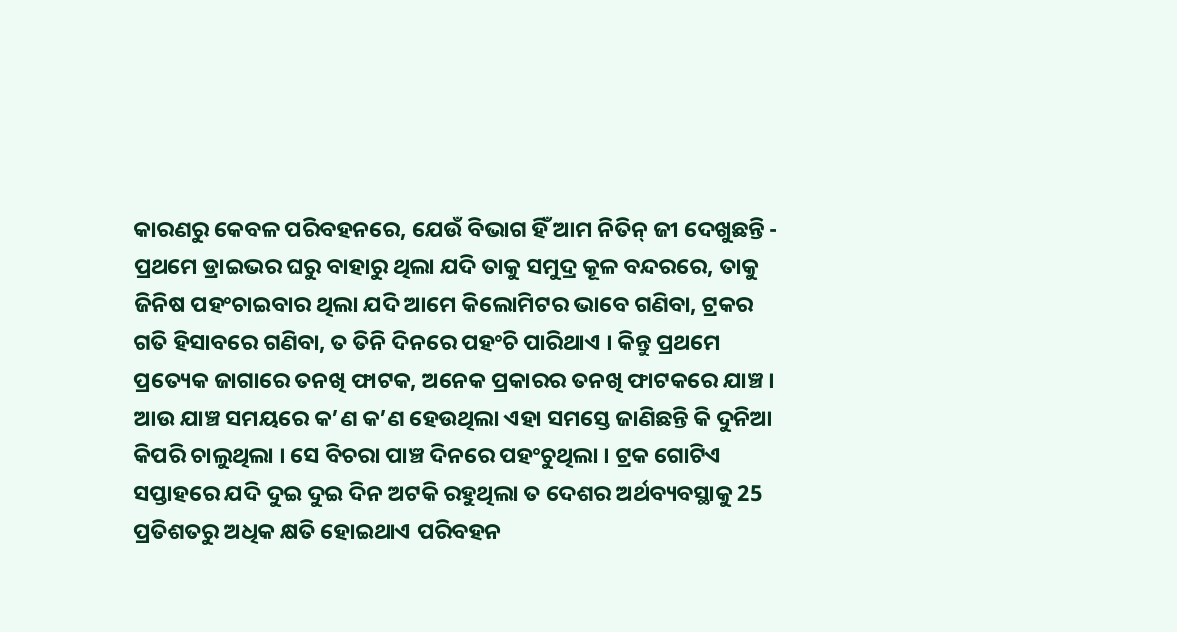କାରଣରୁ କେବଳ ପରିବହନରେ, ଯେଉଁ ବିଭାଗ ହିଁ ଆମ ନିତିନ୍ ଜୀ ଦେଖୁଛନ୍ତି - ପ୍ରଥମେ ଡ୍ରାଇଭର ଘରୁ ବାହାରୁ ଥିଲା ଯଦି ତାକୁ ସମୁଦ୍ର କୂଳ ବନ୍ଦରରେ, ତାକୁ ଜିନିଷ ପହଂଚାଇବାର ଥିଲା ଯଦି ଆମେ କିଲୋମିଟର ଭାବେ ଗଣିବା, ଟ୍ରକର ଗତି ହିସାବରେ ଗଣିବା, ତ ତିନି ଦିନରେ ପହଂଚି ପାରିଥାଏ । କିନ୍ତୁ ପ୍ରଥମେ ପ୍ରତ୍ୟେକ ଜାଗାରେ ତନଖି ଫାଟକ, ଅନେକ ପ୍ରକାରର ତନଖି ଫାଟକରେ ଯାଞ୍ଚ । ଆଉ ଯାଞ୍ଚ ସମୟରେ କ’ଣ କ’ଣ ହେଉଥିଲା ଏହା ସମସ୍ତେ ଜାଣିଛନ୍ତି କି ଦୁନିଆ କିପରି ଚାଲୁଥିଲା । ସେ ବିଚରା ପାଞ୍ଚ ଦିନରେ ପହଂଚୁଥିଲା । ଟ୍ରକ ଗୋଟିଏ ସପ୍ତାହରେ ଯଦି ଦୁଇ ଦୁଇ ଦିନ ଅଟକି ରହୁଥିଲା ତ ଦେଶର ଅର୍ଥବ୍ୟବସ୍ଥାକୁ 25 ପ୍ରତିଶତରୁ ଅଧିକ କ୍ଷତି ହୋଇଥାଏ ପରିବହନ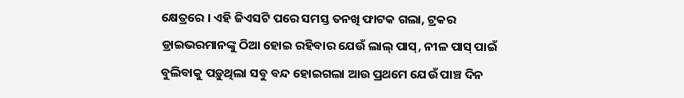କ୍ଷେତ୍ରରେ । ଏହି ଜିଏସଟି ପରେ ସମସ୍ତ ତନଖି ଫାଟକ ଗଲା, ଟ୍ରକର ଡ୍ରାଇଭରମାନଙ୍କୁ ଠିଆ ହୋଇ ରହିବାର ଯେଉଁ ଲାଲ୍ ପାସ୍, ନୀଳ ପାସ୍ ପାଇଁ ବୁଲିବାକୁ ପଡ଼ୁଥିଲା ସବୁ ବନ୍ଦ ହୋଇଗଲା ଆଉ ପ୍ରଥମେ ଯେଉଁ ପାଞ୍ଚ ଦିନ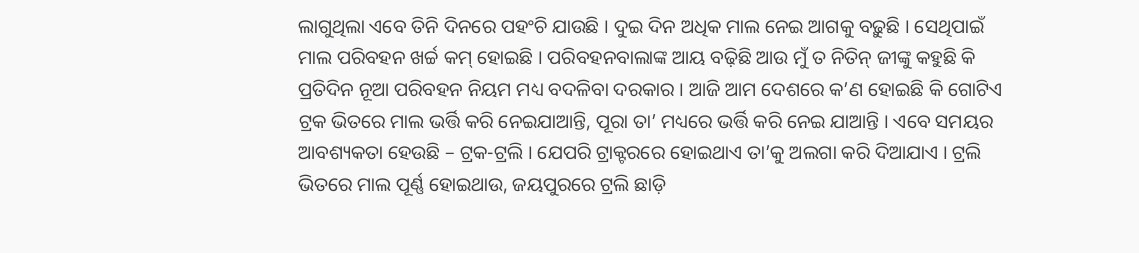ଲାଗୁଥିଲା ଏବେ ତିନି ଦିନରେ ପହଂଚି ଯାଉଛି । ଦୁଇ ଦିନ ଅଧିକ ମାଲ ନେଇ ଆଗକୁ ବଢ଼ୁଛି । ସେଥିପାଇଁ ମାଲ ପରିବହନ ଖର୍ଚ୍ଚ କମ୍ ହୋଇଛି । ପରିବହନବାଲାଙ୍କ ଆୟ ବଢ଼ିଛି ଆଉ ମୁଁ ତ ନିତିନ୍ ଜୀଙ୍କୁ କହୁଛି କି ପ୍ରତିଦିନ ନୂଆ ପରିବହନ ନିୟମ ମଧ୍ୟ ବଦଳିବା ଦରକାର । ଆଜି ଆମ ଦେଶରେ କ’ଣ ହୋଇଛି କି ଗୋଟିଏ ଟ୍ରକ ଭିତରେ ମାଲ ଭର୍ତ୍ତି କରି ନେଇଯାଆନ୍ତି, ପୂରା ତା’ ମଧ୍ୟରେ ଭର୍ତ୍ତି କରି ନେଇ ଯାଆନ୍ତି । ଏବେ ସମୟର ଆବଶ୍ୟକତା ହେଉଛି – ଟ୍ରକ-ଟ୍ରଲି । ଯେପରି ଟ୍ରାକ୍ଟରରେ ହୋଇଥାଏ ତା’କୁ ଅଲଗା କରି ଦିଆଯାଏ । ଟ୍ରଲି ଭିତରେ ମାଲ ପୂର୍ଣ୍ଣ ହୋଇଥାଉ, ଜୟପୁରରେ ଟ୍ରଲି ଛାଡ଼ି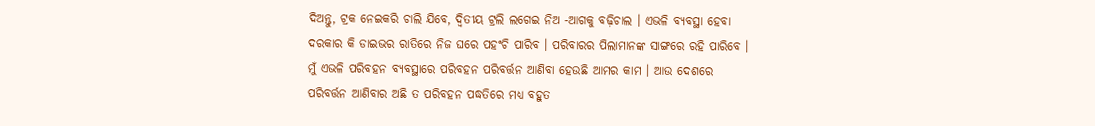ଦିଅନ୍ତୁ, ଟ୍ରକ ନେଇକରି ଚାଲି ଯିବେ, ଦ୍ୱିତୀୟ ଟ୍ରଲି ଲଗେଇ ନିଅ -ଆଗକୁ ବଢ଼ିଚାଲ । ଏଭଳି ବ୍ୟବସ୍ଥା ହେବା ଦରକାର କି ଡାଇଭର ରାତିରେ ନିଜ ଘରେ ପହଂଚି ପାରିବ । ପରିବାରର ପିଲାମାନଙ୍କ ସାଙ୍ଗରେ ରହି ପାରିବେ । ମୁଁ ଏଭଳି ପରିବହନ ବ୍ୟବସ୍ଥାରେ ପରିବହନ ପରିବର୍ତ୍ତନ ଆଣିବା ହେଉଛି ଆମର କାମ । ଆଉ ଦେଶରେ ପରିବର୍ତ୍ତନ ଆଣିବାର ଅଛି ତ ପରିବହନ ପଦ୍ଧତିରେ ମଧ୍ୟ ବହୁତ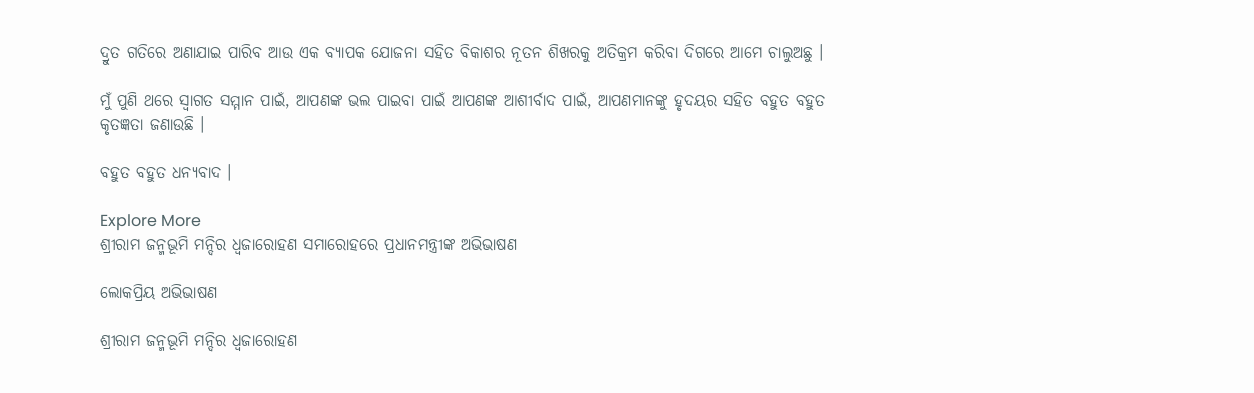ଦ୍ରୁତ ଗତିରେ ଅଣାଯାଇ ପାରିବ ଆଉ ଏକ ବ୍ୟାପକ ଯୋଜନା ସହିତ ବିକାଶର ନୂତନ ଶିଖରକୁ ଅତିକ୍ରମ କରିବା ଦିଗରେ ଆମେ ଚାଲୁଅଛୁ ।

ମୁଁ ପୁଣି ଥରେ ସ୍ୱାଗତ ସମ୍ମାନ ପାଇଁ, ଆପଣଙ୍କ ଭଲ ପାଇବା ପାଇଁ ଆପଣଙ୍କ ଆଶୀର୍ବାଦ ପାଇଁ, ଆପଣମାନଙ୍କୁ ହୃଦୟର ସହିତ ବହୁତ ବହୁତ କୃତଜ୍ଞତା ଜଣାଉଛି ।

ବହୁତ ବହୁତ ଧନ୍ୟବାଦ ।

Explore More
ଶ୍ରୀରାମ ଜନ୍ମଭୂମି ମନ୍ଦିର ଧ୍ଵଜାରୋହଣ ସମାରୋହରେ ପ୍ରଧାନମନ୍ତ୍ରୀଙ୍କ ଅଭିଭାଷଣ

ଲୋକପ୍ରିୟ ଅଭିଭାଷଣ

ଶ୍ରୀରାମ ଜନ୍ମଭୂମି ମନ୍ଦିର ଧ୍ଵଜାରୋହଣ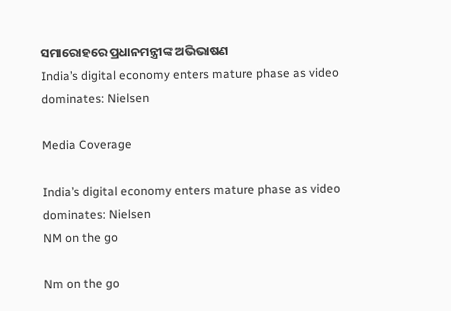ସମାରୋହରେ ପ୍ରଧାନମନ୍ତ୍ରୀଙ୍କ ଅଭିଭାଷଣ
India’s digital economy enters mature phase as video dominates: Nielsen

Media Coverage

India’s digital economy enters mature phase as video dominates: Nielsen
NM on the go

Nm on the go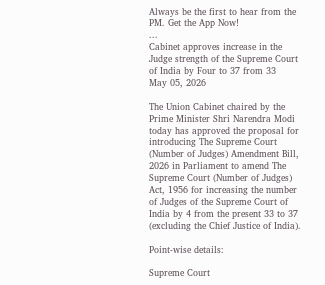Always be the first to hear from the PM. Get the App Now!
...
Cabinet approves increase in the Judge strength of the Supreme Court of India by Four to 37 from 33
May 05, 2026

The Union Cabinet chaired by the Prime Minister Shri Narendra Modi today has approved the proposal for introducing The Supreme Court (Number of Judges) Amendment Bill, 2026 in Parliament to amend The Supreme Court (Number of Judges) Act, 1956 for increasing the number of Judges of the Supreme Court of India by 4 from the present 33 to 37 (excluding the Chief Justice of India).

Point-wise details:

Supreme Court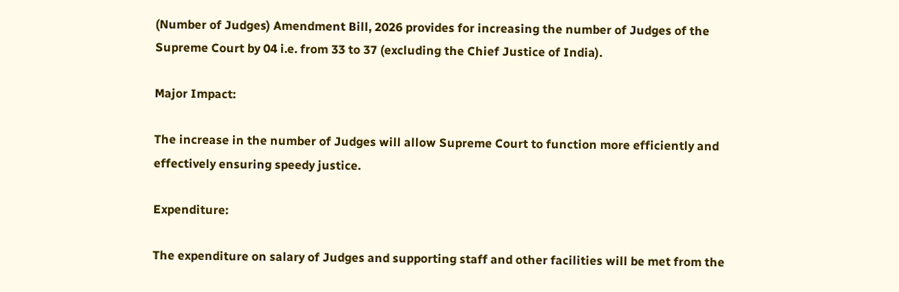(Number of Judges) Amendment Bill, 2026 provides for increasing the number of Judges of the Supreme Court by 04 i.e. from 33 to 37 (excluding the Chief Justice of India).

Major Impact:

The increase in the number of Judges will allow Supreme Court to function more efficiently and effectively ensuring speedy justice.

Expenditure:

The expenditure on salary of Judges and supporting staff and other facilities will be met from the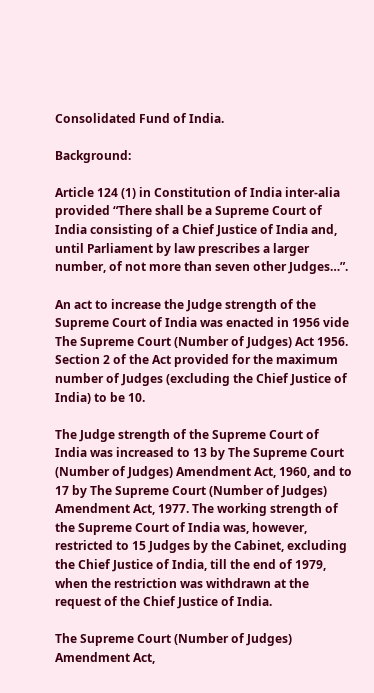Consolidated Fund of India.

Background:

Article 124 (1) in Constitution of India inter-alia provided “There shall be a Supreme Court of India consisting of a Chief Justice of India and, until Parliament by law prescribes a larger number, of not more than seven other Judges…”.

An act to increase the Judge strength of the Supreme Court of India was enacted in 1956 vide The Supreme Court (Number of Judges) Act 1956. Section 2 of the Act provided for the maximum number of Judges (excluding the Chief Justice of India) to be 10.

The Judge strength of the Supreme Court of India was increased to 13 by The Supreme Court (Number of Judges) Amendment Act, 1960, and to 17 by The Supreme Court (Number of Judges) Amendment Act, 1977. The working strength of the Supreme Court of India was, however, restricted to 15 Judges by the Cabinet, excluding the Chief Justice of India, till the end of 1979, when the restriction was withdrawn at the request of the Chief Justice of India.

The Supreme Court (Number of Judges) Amendment Act,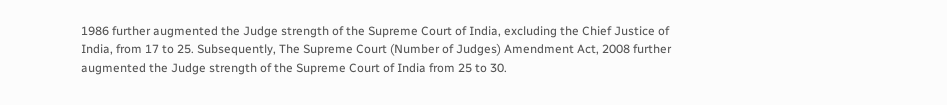1986 further augmented the Judge strength of the Supreme Court of India, excluding the Chief Justice of India, from 17 to 25. Subsequently, The Supreme Court (Number of Judges) Amendment Act, 2008 further augmented the Judge strength of the Supreme Court of India from 25 to 30.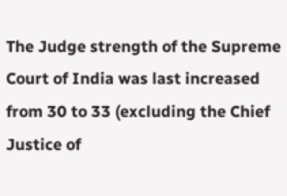The Judge strength of the Supreme Court of India was last increased from 30 to 33 (excluding the Chief Justice of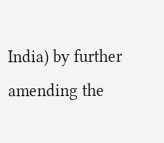India) by further amending the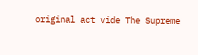original act vide The Supreme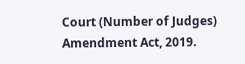Court (Number of Judges) Amendment Act, 2019.